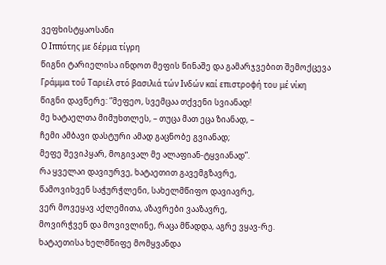ვეფხისტყაოსანი
Ο Ιππότης με δέρμα τίγρη
წიგნი ტარიელისა ინდოთ მეფის წინაშე და გამარჯვებით შემოქცევა
Γράμμα τοΰ Ταριέλ στό βασιλιά τών Ινδών καί επιστροφή του μέ νίκη
წიგნი დავწერე: “მეფეო, სვემცაა თქვენი სვიანად!
მე ხატაელთა მიმუხთლეს, – თუცა მათ ეცა ზიანად, –
ჩემი ამბავი დასტური ამად გაცნობე გვიანად;
მეფე შევიპყარ, მოგივალ მე ალაფიან-ტყვიანად”.
რა ყველაი დავიურვე, ხატაეთით გავემგზავრე,
წამოვიხვენ საჭურჭლენი, სახელმწიფო დავიავრე,
ვერ მოვეყავ აქლემითა, აზავრები ვააზავრე,
მოვირჭვენ და მოვივლინე, რაცა მწადდა, აგრე ვყავ-რე.
ხატაეთისა ხელმწიფე მომყვანდა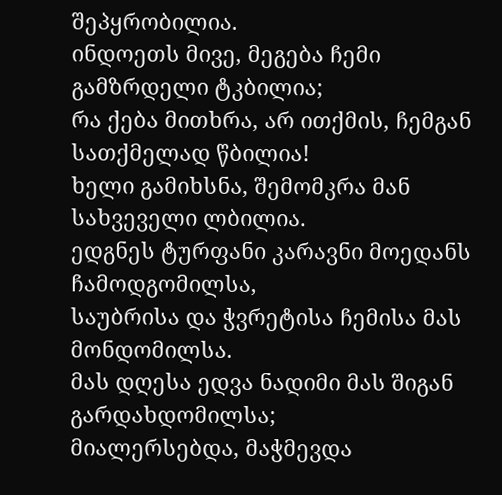შეპყრობილია.
ინდოეთს მივე, მეგება ჩემი გამზრდელი ტკბილია;
რა ქება მითხრა, არ ითქმის, ჩემგან სათქმელად წბილია!
ხელი გამიხსნა, შემომკრა მან სახვეველი ლბილია.
ედგნეს ტურფანი კარავნი მოედანს ჩამოდგომილსა,
საუბრისა და ჭვრეტისა ჩემისა მას მონდომილსა.
მას დღესა ედვა ნადიმი მას შიგან გარდახდომილსა;
მიალერსებდა, მაჭმევდა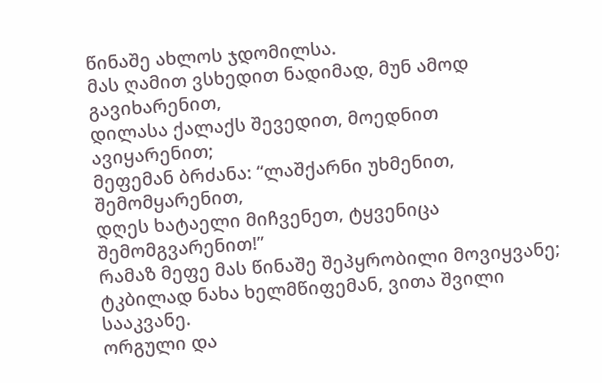წინაშე ახლოს ჯდომილსა.
მას ღამით ვსხედით ნადიმად, მუნ ამოდ გავიხარენით,
დილასა ქალაქს შევედით, მოედნით ავიყარენით;
მეფემან ბრძანა: “ლაშქარნი უხმენით, შემომყარენით,
დღეს ხატაელი მიჩვენეთ, ტყვენიცა შემომგვარენით!”
რამაზ მეფე მას წინაშე შეპყრობილი მოვიყვანე;
ტკბილად ნახა ხელმწიფემან, ვითა შვილი სააკვანე.
ორგული და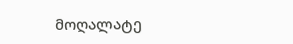მოღალატე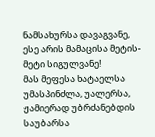ნამსახურსა დავაგვანე,
ესე არის მამაცისა მეტის-მეტი სიგულვანე!
მას მეფესა ხატაელსა უმასპინძლა, უალერსა,
ჟამიერად უბრძანებდის საუბარსა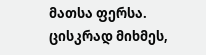მათსა ფერსა.
ცისკრად მიხმეს,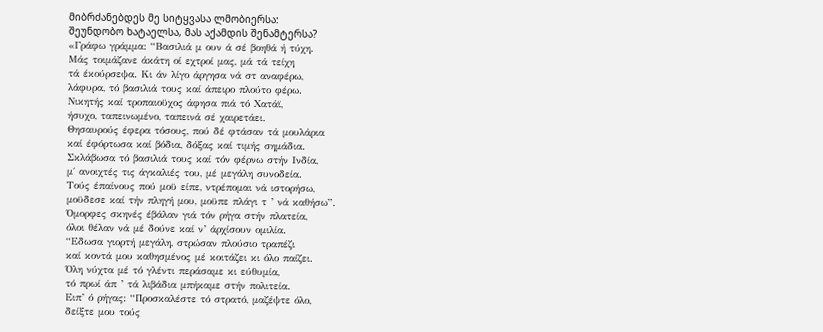მიბრძანებდეს მე სიტყვასა ლმობიერსა:
შეუნდობო ხატაელსა, მას აქამდის შენამტერსა?
«Γράφω γράμμα: “Βασιλιά μ ουν ά σέ βοηθά ή τύχη.
Μάς τοιμάζανε άκάτη οί εχτροί μας, μά τά τείχη
τά έκούρσεψα. Κι άν λίγο άργησα νά στ αναφέρω,
λάφυρα, τό βασιλιά τους καί άπειρο πλούτο φέρω.
Νικητής καί τροπαιοϋχος άφησα πιά τό Χατάϊ,
ήσυχο, ταπεινωμένο, ταπεινά σέ χαιρετάει.
Θησαυρούς έφερα τόσους, πού δέ φτάσαν τά μουλάρια
καί έφόρτωσα καί βόδια, δόξας καί τιμής σημάδια.
Σκλάβωσα τό βασιλιά τους καί τόν φέρνω στήν Ινδία,
μ΄ ανοιχτές τις άγκαλιές του, μέ μεγάλη συνοδεία.
Τούς έπαίνους πού μοϋ είπε, ντρέπομαι νά ιστορήσω,
μοϋδεσε καί τήν πληγή μου, μοϋπε πλάγι τ ’ νά καθήσω”.
Όμορφες σκηνές έβάλαν γιά τόν ρήγα στήν πλατεία,
όλοι θέλαν νά μέ δούνε καί ν’ άρχίσουν ομιλία.
“Εδωσα γιορτή μεγάλη, στρώσαν πλούσιο τραπέζι
καί κοντά μου καθησμένος μέ κοιτάζει κι όλο παίζει.
Όλη νύχτα μέ τό γλέντι περάσαμε κι εύθυμία,
τό πρωί άπ ’ τά λιβάδια μπήκαμε στήν πολιτεία.
Ειπ’ ό ρήγας: “Προσκαλέστε τό στρατό, μαζέψτε όλο,
δείξτε μου τούς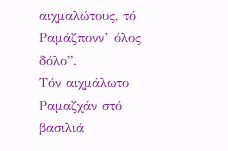αιχμαλώτους, τό Ραμάζπονν’ όλος δόλο”.
Τόν αιχμάλωτο Ραμαζχάν στό βασιλιά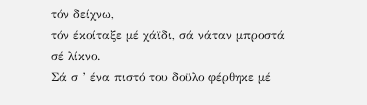τόν δείχνω,
τόν έκοίταξε μέ χάϊδι, σά νάταν μπροστά σέ λίκνο.
Σά σ ’ ένα πιστό του δοϋλο φέρθηκε μέ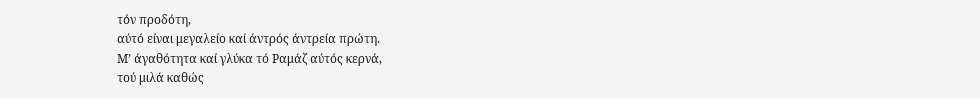τόν προδότη,
αύτό είναι μεγαλείο καί άντρός άντρεία πρώτη.
Μ’ άγαθότητα καί γλύκα τό Ραμάζ αύτός κερνά,
τού μιλά καθώς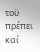τοϋ πρέπει καί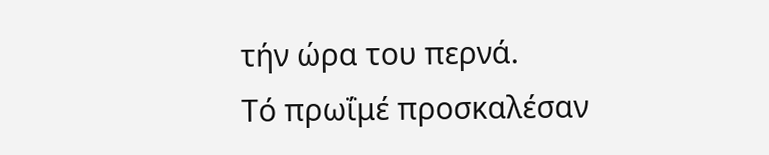τήν ώρα του περνά.
Τό πρωΐμέ προσκαλέσαν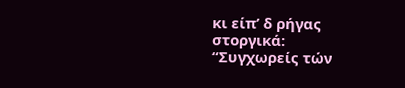κι είπ’ δ ρήγας στοργικά:
“Συγχωρείς τών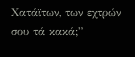Χατάϊτων, των εχτρών σου τά κακά;”